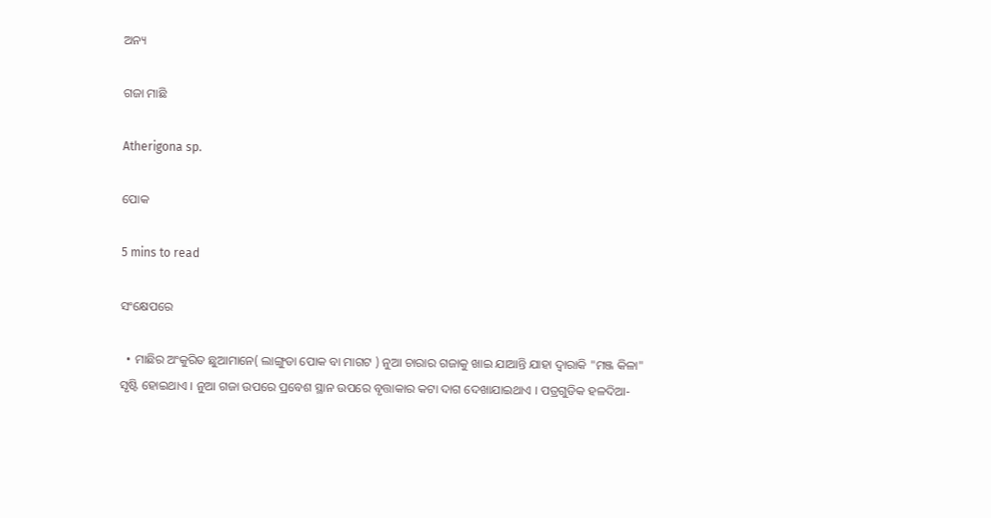ଅନ୍ୟ

ଗଜା ମାଛି

Atherigona sp.

ପୋକ

5 mins to read

ସଂକ୍ଷେପରେ

  • ମାଛିର ଅଂକୁରିତ ଛୁଆମାନେ( ଲାଙ୍ଗୁଡା ପୋକ ବା ମାଗଟ ) ନୁଆ ଚାରାର ଗଜାକୁ ଖାଇ ଯାଆନ୍ତି ଯାହା ଦ୍ୱାରାକି "ମଞ୍ଜ କିଳା" ସୃଷ୍ଟି ହୋଇଥାଏ । ନୁଆ ଗଜା ଉପରେ ପ୍ରବେଶ ସ୍ଥାନ ଉପରେ ବୃତ୍ତାକାର କଟା ଦାଗ ଦେଖାଯାଇଥାଏ । ପତ୍ରଗୁଡିକ ହଳଦିଆ-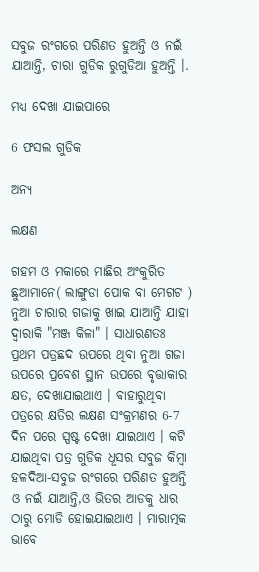ସବୁଜ ରଂଗରେ ପରିଣତ ହୁଅନ୍ତି ଓ ନଇଁ ଯାଆନ୍ତି, ଚାରା ଗୁଡିକ ରୁଗୁଡିଆ ହୁଅନ୍ତି ।.

ମଧ୍ୟ ଦେଖା ଯାଇପାରେ

6 ଫସଲ ଗୁଡିକ

ଅନ୍ୟ

ଲକ୍ଷଣ

ଗହମ ଓ ମକାରେ ମାଛିର ଅଂକୁରିତ ଛୁଆମାନେ( ଲାଙ୍ଗୁଡା ପୋକ ବା ମେଗଟ ) ନୁଆ ଚାରାର ଗଜାକୁ ଖାଇ ଯାଆନ୍ତି ଯାହା ଦ୍ୱାରାକି "ମଞ୍ଜ କିଳା" । ସାଧାରଣତଃ ପ୍ରଥମ ପତ୍ରଛଦ ଉପରେ ଥିବା ନୁଆ ଗଜା ଉପରେ ପ୍ରବେଶ ସ୍ଥାନ ଉପରେ ବୃତ୍ତାକାର କ୍ଷତ, ଦେଖାଯାଇଥାଏ । ବାହାରୁଥିବା ପତ୍ରରେ କ୍ଷତିର ଲକ୍ଷଣ ସଂକ୍ରମଣର 6-7 ଦିନ ପରେ ସ୍ପଷ୍ଟ ଦେଖା ଯାଇଥାଏ । କଟି ଯାଇଥିବା ପତ୍ର ଗୁଡିକ ଧୂସର ସବୁଜ କିମ୍ବା ହଳଦିଆ-ସବୁଜ ରଂଗରେ ପରିଣତ ହୁଅନ୍ତି ଓ ନଇଁ ଯାଆନ୍ତି,ଓ ଭିତର ଆଡକୁ ଧାର ଠାରୁ ମୋଡି ହୋଇଯାଇଥାଏ । ମାରାତ୍ମକ ଭାବେ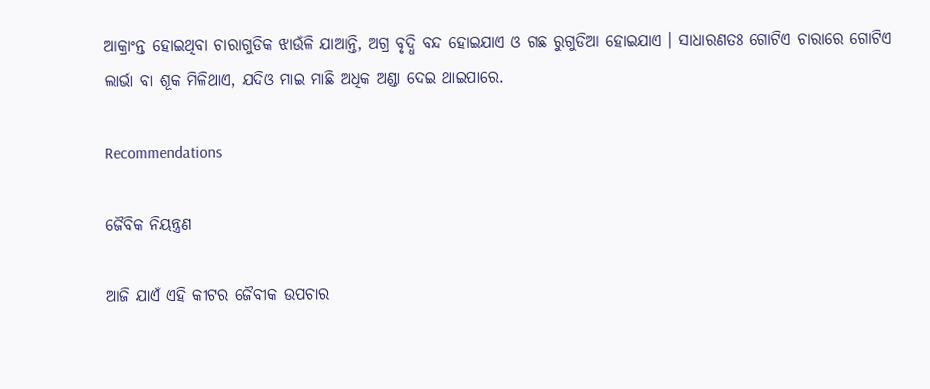ଆକ୍ରାଂନ୍ତ ହୋଇଥିବା ଚାରାଗୁଡିକ ଝାଉଁଳି ଯାଆନ୍ତି, ଅଗ୍ର ବୃଦ୍ଧି ବନ୍ଦ ହୋଇଯାଏ ଓ ଗଛ ରୁଗୁଡିଆ ହୋଇଯାଏ । ସାଧାରଣତଃ ଗୋଟିଏ ଚାରାରେ ଗୋଟିଏ ଲାର୍ଭା ବା ଶୂକ ମିଳିଥାଏ, ଯଦିଓ ମାଇ ମାଛି ଅଧିକ ଅଣ୍ଡା ଦେଇ ଥାଇପାରେ.

Recommendations

ଜୈବିକ ନିୟନ୍ତ୍ରଣ

ଆଜି ଯାଏଁ ଏହି କୀଟର ଜୈବୀକ ଉପଚାର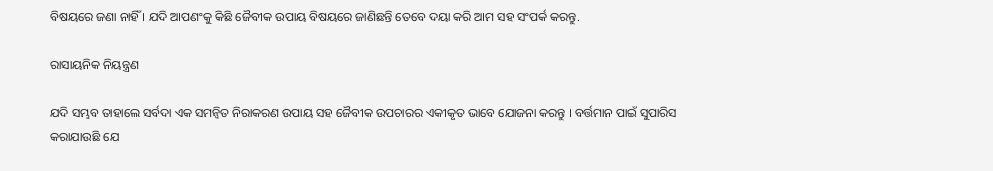ବିଷୟରେ ଜଣା ନାହିଁ । ଯଦି ଆପଣଂକୁ କିଛି ଜୈବୀକ ଉପାୟ ବିଷୟରେ ଜାଣିଛନ୍ତି ତେବେ ଦୟା କରି ଆମ ସହ ସଂପର୍କ କରନ୍ତୁ.

ରାସାୟନିକ ନିୟନ୍ତ୍ରଣ

ଯଦି ସମ୍ଭବ ତାହାଲେ ସର୍ବଦା ଏକ ସମନ୍ଵିତ ନିରାକରଣ ଉପାୟ ସହ ଜୈବୀକ ଉପଚାରର ଏକୀକୃତ ଭାବେ ଯୋଜନା କରନ୍ତୁ । ବର୍ତ୍ତମାନ ପାଇଁ ସୁପାରିସ କରାଯାଉଛି ଯେ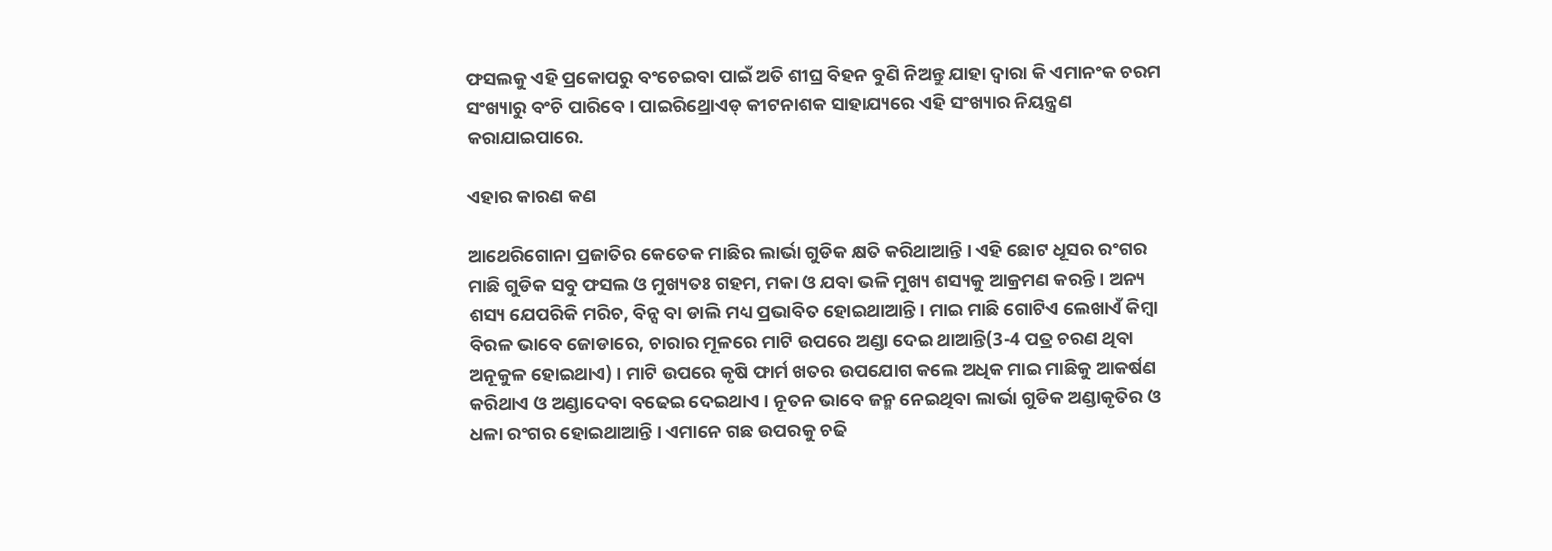ଫସଲକୁ ଏହି ପ୍ରକୋପରୁ ବଂଚେଇବା ପାଇଁ ଅତି ଶୀଘ୍ର ବିହନ ବୁଣି ନିଅନ୍ତୁ ଯାହା ଦ୍ୱାରା କି ଏମାନଂକ ଚରମ ସଂଖ୍ୟାରୁ ବଂଚି ପାରିବେ । ପାଇରିଥ୍ରୋଏଡ୍ କୀଟନାଶକ ସାହାଯ୍ୟରେ ଏହି ସଂଖ୍ୟାର ନିୟନ୍ତ୍ରଣ କରାଯାଇପାରେ.

ଏହାର କାରଣ କଣ

ଆଥେରିଗୋନା ପ୍ରଜାତିର କେତେକ ମାଛିର ଲାର୍ଭା ଗୁଡିକ କ୍ଷତି କରିଥାଆନ୍ତି । ଏହି ଛୋଟ ଧୂସର ରଂଗର ମାଛି ଗୁଡିକ ସବୁ ଫସଲ ଓ ମୁଖ୍ୟତଃ ଗହମ, ମକା ଓ ଯବା ଭଳି ମୁଖ୍ୟ ଶସ୍ୟକୁ ଆକ୍ରମଣ କରନ୍ତି । ଅନ୍ୟ ଶସ୍ୟ ଯେପରିକି ମରିଚ, ବିନ୍ସ ବା ଡାଲି ମଧ୍ୟ ପ୍ରଭାବିତ ହୋଇଥାଆନ୍ତି । ମାଇ ମାଛି ଗୋଟିଏ ଲେଖାଏଁ କିମ୍ବା ବିରଳ ଭାବେ ଜୋଡାରେ, ଚାରାର ମୂଳରେ ମାଟି ଉପରେ ଅଣ୍ଡା ଦେଇ ଥାଆନ୍ତି(3-4 ପତ୍ର ଚରଣ ଥିବା ଅନୂକୁଳ ହୋଇଥାଏ) । ମାଟି ଉପରେ କୃଷି ଫାର୍ମ ଖତର ଉପଯୋଗ କଲେ ଅଧିକ ମାଇ ମାଛିକୁ ଆକର୍ଷଣ କରିଥାଏ ଓ ଅଣ୍ଡାଦେବା ବଢେଇ ଦେଇଥାଏ । ନୂତନ ଭାବେ ଜନ୍ମ ନେଇଥିବା ଲାର୍ଭା ଗୁଡିକ ଅଣ୍ଡାକୃତିର ଓ ଧଳା ରଂଗର ହୋଇଥାଆନ୍ତି । ଏମାନେ ଗଛ ଉପରକୁ ଚଢି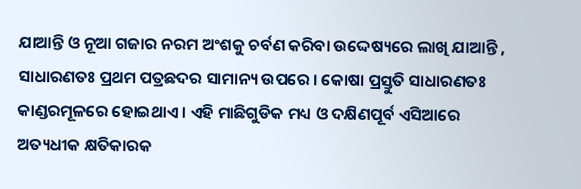ଯାଆନ୍ତି ଓ ନୂଆ ଗଜାର ନରମ ଅଂଶକୁ ଚର୍ବଣ କରିବା ଉଦ୍ଦେଷ୍ୟରେ ଲାଖି ଯାଆନ୍ତି , ସାଧାରଣତଃ ପ୍ରଥମ ପତ୍ରଛଦର ସାମାନ୍ୟ ଉପରେ । କୋଷା ପ୍ରସ୍ତୁତି ସାଧାରଣତଃ କାଣ୍ଡରମୂଳରେ ହୋଇଥାଏ । ଏହି ମାଛିଗୁଡିକ ମଧ୍ୟ ଓ ଦକ୍ଷିଣପୂର୍ବ ଏସିଆରେ ଅତ୍ୟଧୀକ କ୍ଷତିକାରକ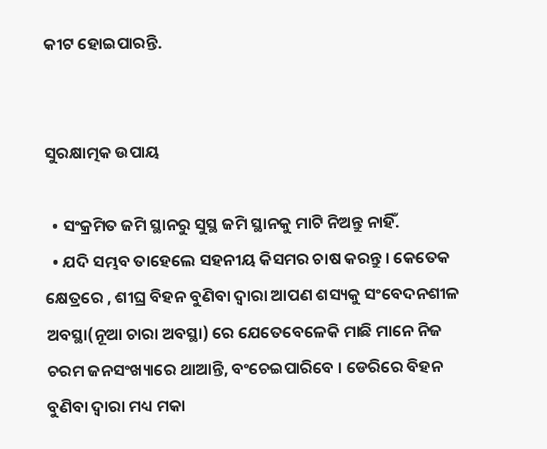କୀଟ ହୋଇପାରନ୍ତି.


ସୁରକ୍ଷାତ୍ମକ ଉପାୟ

  • ସଂକ୍ରମିତ ଜମି ସ୍ଥାନରୁ ସୁସ୍ଥ ଜମି ସ୍ଥାନକୁ ମାଟି ନିଅନ୍ତୁ ନାହିଁ.
  • ଯଦି ସମ୍ଭବ ତାହେଲେ ସହନୀୟ କିସମର ଚାଷ କରନ୍ତୁ । କେତେକ କ୍ଷେତ୍ରରେ , ଶୀଘ୍ର ବିହନ ବୁଣିବା ଦ୍ୱାରା ଆପଣ ଶସ୍ୟକୁ ସଂବେଦନଶୀଳ ଅବସ୍ଥା(ନୂଆ ଚାରା ଅବସ୍ଥା) ରେ ଯେତେବେଳେକି ମାଛି ମାନେ ନିଜ ଚରମ ଜନସଂଖ୍ୟାରେ ଥାଆନ୍ତି, ବଂଚେଇପାରିବେ । ଡେରିରେ ବିହନ ବୁଣିବା ଦ୍ୱାରା ମଧ୍ୟ ମକା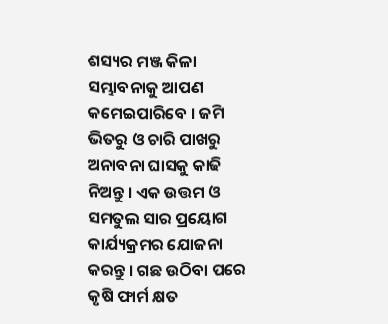ଶସ୍ୟର ମଞ୍ଜ କିଳା ସମ୍ଭାବନାକୁ ଆପଣ କମେଇପାରିବେ । ଜମି ଭିତରୁ ଓ ଚାରି ପାଖରୁ ଅନାବନା ଘାସକୁ କାଢି ନିଅନ୍ତୁ । ଏକ ଉତ୍ତମ ଓ ସମତୁଲ ସାର ପ୍ରୟୋଗ କାର୍ଯ୍ୟକ୍ରମର ଯୋଜନା କରନ୍ତୁ । ଗଛ ଉଠିବା ପରେ କୃଷି ଫାର୍ମ କ୍ଷତ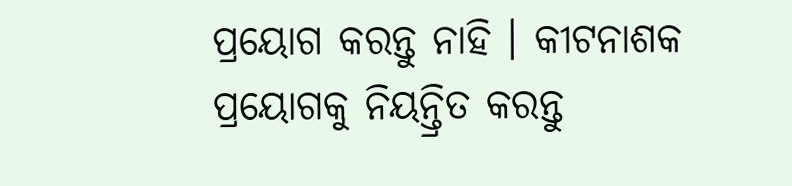ପ୍ରୟୋଗ କରନ୍ତୁ ନାହି । କୀଟନାଶକ ପ୍ରୟୋଗକୁ ନିୟନ୍ତ୍ରିତ କରନ୍ତୁ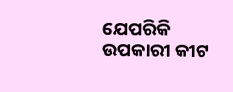ଯେପରିକି ଉପକାରୀ କୀଟ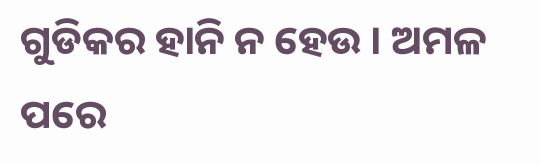ଗୁଡିକର ହାନି ନ ହେଉ । ଅମଳ ପରେ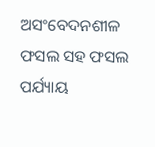ଅସଂବେଦନଶୀଳ ଫସଲ ସହ ଫସଲ ପର୍ଯ୍ୟାୟ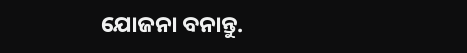ଯୋଜନା ବନାନ୍ତୁ.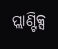ପ୍ଲାଣ୍ଟିକ୍ସ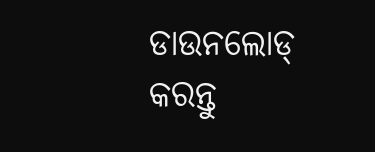ଡାଉନଲୋଡ୍ କରନ୍ତୁ